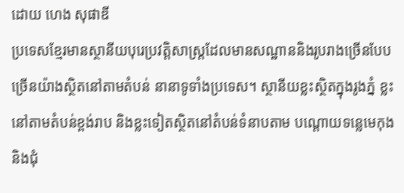ដោយ ហេង សុផាឌី
ប្រទេសខ្មែរមានស្ថានីយបុរេប្រវត្តិសាស្ត្រដែលមានសណ្ឋាននិងរូបរាងច្រើនបែបច្រើនយ៉ាងស្ថិតនៅតាមតំបន់ នានាទូទាំងប្រទេស។ ស្ថានីយខ្លះស្ថិតក្នុងរូងភ្នំ ខ្លះនៅតាមតំបន់ខ្ពង់រាប និងខ្លះទៀតស្ថិតនៅតំបន់ទំនាបតាម បណ្តោយទន្លេមេកុង និងជុំ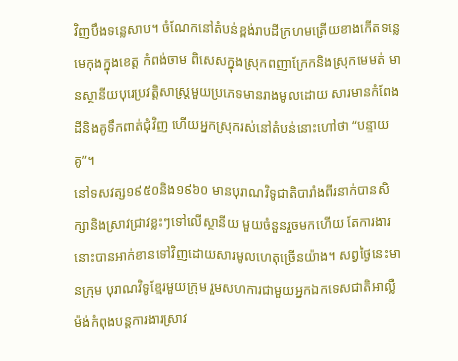វិញបឹងទន្លេសាប។ ចំណែកនៅតំបន់ខ្ពង់រាបដីក្រហមត្រើយខាងកើតទន្លេមេកុងក្នុងខេត្ត កំពង់ចាម ពិសេសក្នុងស្រុកពញាក្រែកនិងស្រុកមេមត់ មានស្ថានីយបុរេប្រវត្តិសាស្ត្រមួយប្រភេទមានរាងមូលដោយ សារមានកំពែងដីនិងគូទឹកពាត់ជុំវិញ ហើយអ្នកស្រុករស់នៅតំបន់នោះហៅថា “បន្ទាយគូ”។
នៅទសវត្ស១៩៥០និង១៩៦០ មានបុរាណវិទូជាតិបារាំងពីរនាក់បានសិក្សានិងស្រាវជ្រាវខ្លះៗទៅលើស្ថានីយ មួយចំនួនរួចមកហើយ តែការងារនោះបានអាក់ខានទៅវិញដោយសារមូលហេតុច្រើនយ៉ាង។ សព្វថ្ងៃនេះមានក្រុម បុរាណវិទូខ្មែរមួយក្រុម រួមសហការជាមួយអ្នកឯកទេសជាតិអាល្លឺម៉ង់កំពុងបន្តការងារស្រាវ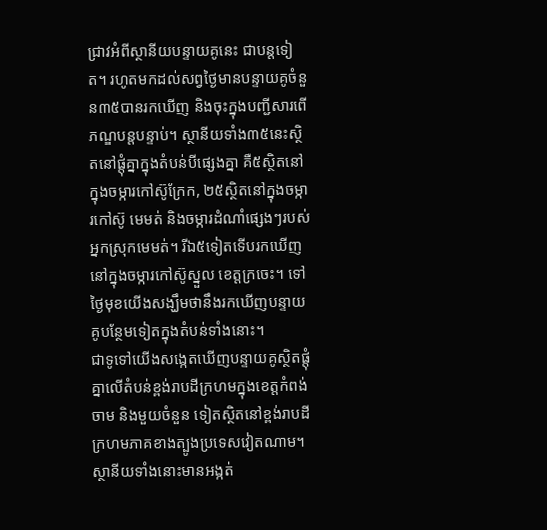ជ្រាវអំពីស្ថានីយបន្ទាយគូនេះ ជាបន្តទៀត។ រហូតមកដល់សព្វថ្ងៃមានបន្ទាយគូចំនួន៣៥បានរកឃើញ និងចុះក្នុងបញ្ជីសារពើភណ្ឌបន្តបន្ទាប់។ ស្ថានីយទាំង៣៥នេះស្ថិតនៅផ្តុំគ្នាក្នុងតំបន់បីផ្សេងគ្នា គឺ៥ស្ថិតនៅក្នុងចម្ការកៅស៊ូក្រែក, ២៥ស្ថិតនៅក្នុងចម្ការកៅស៊ូ មេមត់ និងចម្ការដំណាំផ្សេងៗរបស់អ្នកស្រុកមេមត់។ រីឯ៥ទៀតទើបរកឃើញនៅក្នុងចម្ការកៅស៊ូស្នួល ខេត្តក្រចេះ។ ទៅថ្ងៃមុខយើងសង្ឃឹមថានឹងរកឃើញបន្ទាយគូបន្ថែមទៀតក្នុងតំបន់ទាំងនោះ។
ជាទូទៅយើងសង្កេតឃើញបន្ទាយគូស្ថិតផ្តុំគ្នាលើតំបន់ខ្ពង់រាបដីក្រហមក្នុងខេត្តកំពង់ចាម និងមួយចំនួន ទៀតស្ថិតនៅខ្ពង់រាបដីក្រហមភាគខាងត្បូងប្រទេសវៀតណាម។ ស្ថានីយទាំងនោះមានអង្កត់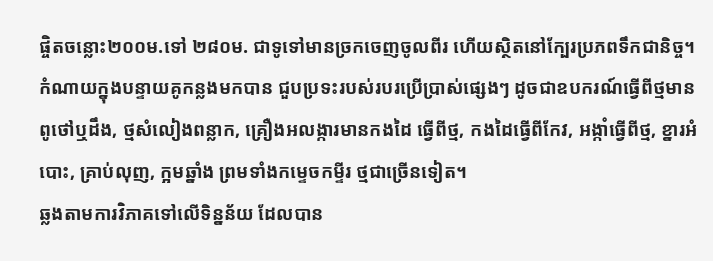ផ្ចិតចន្លោះ២០០ម.ទៅ ២៨០ម. ជាទូទៅមានច្រកចេញចូលពីរ ហើយស្ថិតនៅក្បែរប្រភពទឹកជានិច្ច។ កំណាយក្នុងបន្ទាយគូកន្លងមកបាន ជួបប្រទះរបស់របរប្រើប្រាស់ផ្សេងៗ ដូចជាឧបករណ៍ធ្វើពីថ្មមានពូថៅឬដឹង, ថ្មសំលៀងពន្លាក, គ្រឿងអលង្ការមានកងដៃ ធ្វើពីថ្ម, កងដៃធ្វើពីកែវ, អង្កាំធ្វើពីថ្ម, ខ្នារអំបោះ, គ្រាប់លុញ, ក្អមឆ្នាំង ព្រមទាំងកម្ទេចកម្ទីរ ថ្មជាច្រើនទៀត។
ឆ្លងតាមការវិភាគទៅលើទិន្នន័យ ដែលបាន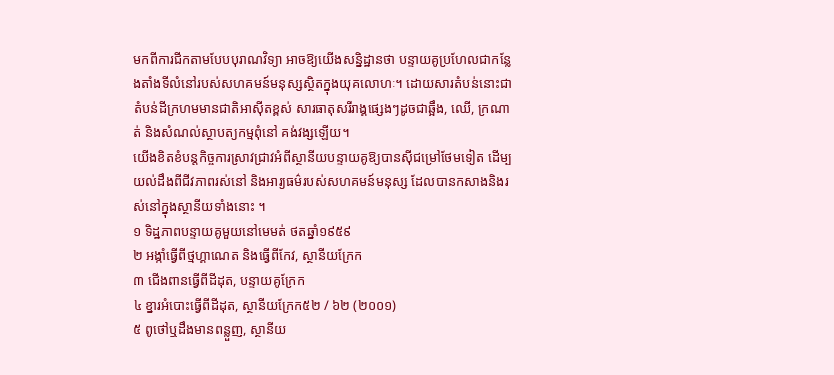មកពីការជីកតាមបែបបុរាណវិទ្យា អាចឱ្យយើងសន្និដ្ឋានថា បន្ទាយគូប្រហែលជាកន្លែងតាំងទីលំនៅរបស់សហគមន៍មនុស្សស្ថិតក្នុងយុគលោហៈ។ ដោយសារតំបន់នោះជា តំបន់ដីក្រហមមានជាតិអាស៊ីតខ្ពស់ សារធាតុសរីរាង្គផ្សេងៗដូចជាឆ្អឹង, ឈើ, ក្រណាត់ និងសំណល់ស្ថាបត្យកម្មពុំនៅ គង់វង្សឡើយ។
យើងខិតខំបន្តកិច្ចការស្រាវជ្រាវអំពីស្ថានីយបន្ទាយគូឱ្យបានស៊ីជម្រៅថែមទៀត ដើម្បយល់ដឹងពីជីវភាពរស់នៅ និងអារ្យធម៌របស់សហគមន៍មនុស្ស ដែលបានកសាងនិងរស់នៅក្នុងស្ថានីយទាំងនោះ ។
១ ទិដ្ឋភាពបន្ទាយគូមួយនៅមេមត់ ថតឆ្នាំ១៩៥៩
២ អង្កាំធ្វើពីថ្មហ្គាណេត និងធ្វើពីកែវ, ស្ថានីយក្រែក
៣ ជើងពានធ្វើពីដីដុត, បន្ទាយគូក្រែក
៤ ខ្នារអំបោះធ្វើពីដីដុត, ស្ថានីយក្រែក៥២ / ៦២ (២០០១)
៥ ពូថៅឬដឹងមានពន្លួញ, ស្ថានីយ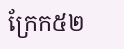ក្រែក៥២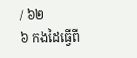/ ៦២
៦ កងដៃធ្វើពី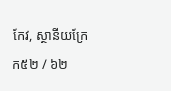កែវ, ស្ថានីយក្រែក៥២ / ៦២